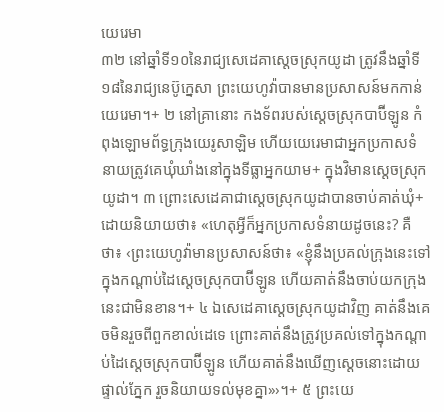យេរេមា
៣២ នៅឆ្នាំទី១០នៃរាជ្យសេដេគាស្ដេចស្រុកយូដា ត្រូវនឹងឆ្នាំទី១៨នៃរាជ្យនេប៊ូក្នេសា ព្រះយេហូវ៉ាបានមានប្រសាសន៍មកកាន់យេរេមា។+ ២ នៅគ្រានោះ កងទ័ពរបស់ស្ដេចស្រុកបាប៊ីឡូន កំពុងឡោមព័ទ្ធក្រុងយេរូសាឡិម ហើយយេរេមាជាអ្នកប្រកាសទំនាយត្រូវគេឃុំឃាំងនៅក្នុងទីធ្លាអ្នកយាម+ ក្នុងវិមានស្ដេចស្រុកយូដា។ ៣ ព្រោះសេដេគាជាស្ដេចស្រុកយូដាបានចាប់គាត់ឃុំ+ ដោយនិយាយថា៖ «ហេតុអ្វីក៏អ្នកប្រកាសទំនាយដូចនេះ? គឺថា៖ ‹ព្រះយេហូវ៉ាមានប្រសាសន៍ថា៖ «ខ្ញុំនឹងប្រគល់ក្រុងនេះទៅក្នុងកណ្ដាប់ដៃស្ដេចស្រុកបាប៊ីឡូន ហើយគាត់នឹងចាប់យកក្រុងនេះជាមិនខាន។+ ៤ ឯសេដេគាស្ដេចស្រុកយូដាវិញ គាត់នឹងគេចមិនរួចពីពួកខាល់ដេទេ ព្រោះគាត់នឹងត្រូវប្រគល់ទៅក្នុងកណ្ដាប់ដៃស្ដេចស្រុកបាប៊ីឡូន ហើយគាត់នឹងឃើញស្ដេចនោះដោយផ្ទាល់ភ្នែក រួចនិយាយទល់មុខគ្នា»›។+ ៥ ព្រះយេ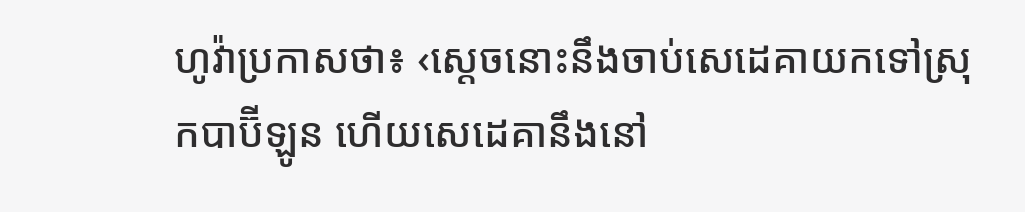ហូវ៉ាប្រកាសថា៖ ‹ស្ដេចនោះនឹងចាប់សេដេគាយកទៅស្រុកបាប៊ីឡូន ហើយសេដេគានឹងនៅ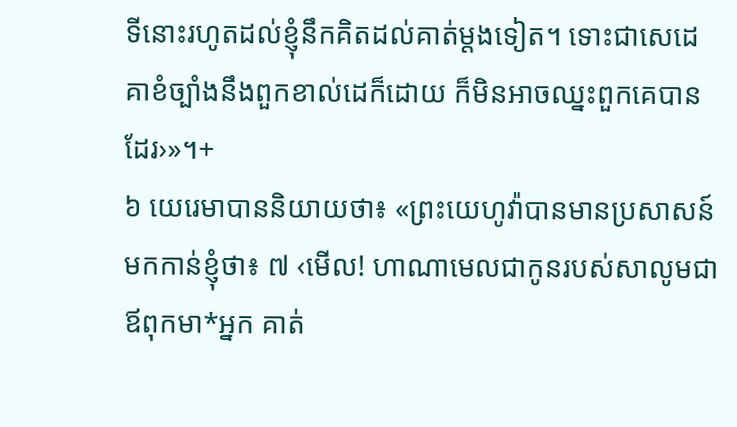ទីនោះរហូតដល់ខ្ញុំនឹកគិតដល់គាត់ម្ដងទៀត។ ទោះជាសេដេគាខំច្បាំងនឹងពួកខាល់ដេក៏ដោយ ក៏មិនអាចឈ្នះពួកគេបានដែរ›»។+
៦ យេរេមាបាននិយាយថា៖ «ព្រះយេហូវ៉ាបានមានប្រសាសន៍មកកាន់ខ្ញុំថា៖ ៧ ‹មើល! ហាណាមេលជាកូនរបស់សាលូមជាឪពុកមា*អ្នក គាត់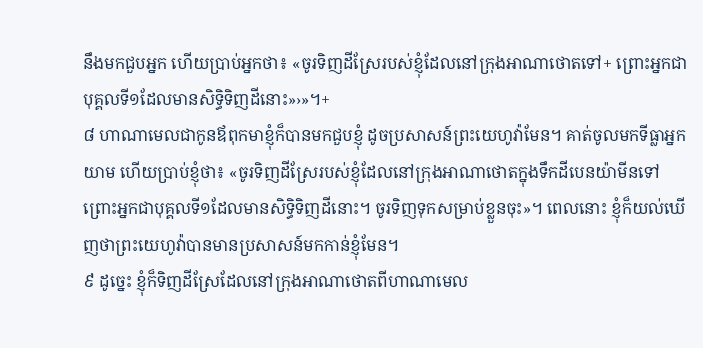នឹងមកជួបអ្នក ហើយប្រាប់អ្នកថា៖ «ចូរទិញដីស្រែរបស់ខ្ញុំដែលនៅក្រុងអាណាថោតទៅ+ ព្រោះអ្នកជាបុគ្គលទី១ដែលមានសិទ្ធិទិញដីនោះ»›»។+
៨ ហាណាមេលជាកូនឪពុកមាខ្ញុំក៏បានមកជួបខ្ញុំ ដូចប្រសាសន៍ព្រះយេហូវ៉ាមែន។ គាត់ចូលមកទីធ្លាអ្នកយាម ហើយប្រាប់ខ្ញុំថា៖ «ចូរទិញដីស្រែរបស់ខ្ញុំដែលនៅក្រុងអាណាថោតក្នុងទឹកដីបេនយ៉ាមីនទៅ ព្រោះអ្នកជាបុគ្គលទី១ដែលមានសិទ្ធិទិញដីនោះ។ ចូរទិញទុកសម្រាប់ខ្លួនចុះ»។ ពេលនោះ ខ្ញុំក៏យល់ឃើញថាព្រះយេហូវ៉ាបានមានប្រសាសន៍មកកាន់ខ្ញុំមែន។
៩ ដូច្នេះ ខ្ញុំក៏ទិញដីស្រែដែលនៅក្រុងអាណាថោតពីហាណាមេល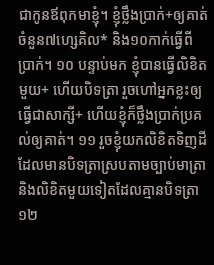ជាកូនឪពុកមាខ្ញុំ។ ខ្ញុំថ្លឹងប្រាក់+ឲ្យគាត់ចំនួន៧ហ្សេគិល* និង១០កាក់ធ្វើពីប្រាក់។ ១០ បន្ទាប់មក ខ្ញុំបានធ្វើលិខិតមួយ+ ហើយបិទត្រា រួចហៅអ្នកខ្លះឲ្យធ្វើជាសាក្សី+ ហើយខ្ញុំក៏ថ្លឹងប្រាក់ប្រគល់ឲ្យគាត់។ ១១ រួចខ្ញុំយកលិខិតទិញដីដែលមានបិទត្រាស្របតាមច្បាប់មាត្រា និងលិខិតមួយទៀតដែលគ្មានបិទត្រា ១២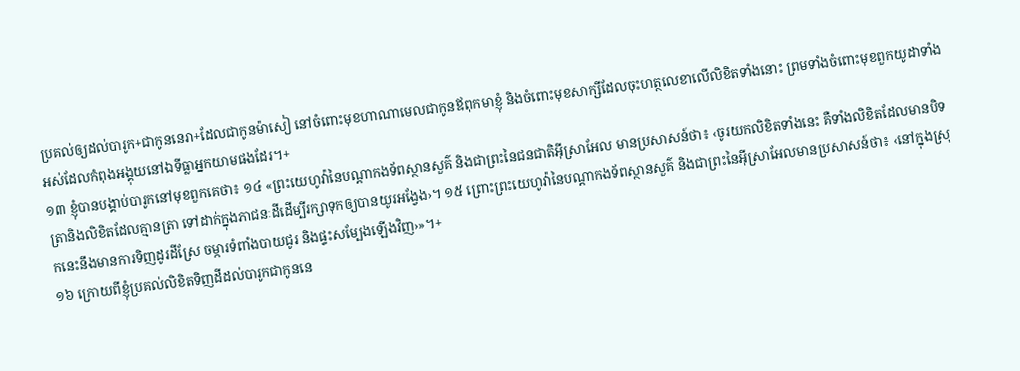ប្រគល់ឲ្យដល់បារូក+ជាកូននេរា+ដែលជាកូនម៉ាសៀ នៅចំពោះមុខហាណាមេលជាកូនឪពុកមាខ្ញុំ និងចំពោះមុខសាក្សីដែលចុះហត្ថលេខាលើលិខិតទាំងនោះ ព្រមទាំងចំពោះមុខពួកយូដាទាំងអស់ដែលកំពុងអង្គុយនៅឯទីធ្លាអ្នកយាមផងដែរ។+
១៣ ខ្ញុំបានបង្គាប់បារូកនៅមុខពួកគេថា៖ ១៤ «ព្រះយេហូវ៉ានៃបណ្ដាកងទ័ពស្ថានសួគ៌ និងជាព្រះនៃជនជាតិអ៊ីស្រាអែល មានប្រសាសន៍ថា៖ ‹ចូរយកលិខិតទាំងនេះ គឺទាំងលិខិតដែលមានបិទត្រានិងលិខិតដែលគ្មានត្រា ទៅដាក់ក្នុងភាជនៈដីដើម្បីរក្សាទុកឲ្យបានយូរអង្វែង›។ ១៥ ព្រោះព្រះយេហូវ៉ានៃបណ្ដាកងទ័ពស្ថានសួគ៌ និងជាព្រះនៃអ៊ីស្រាអែលមានប្រសាសន៍ថា៖ ‹នៅក្នុងស្រុកនេះនឹងមានការទិញដូរដីស្រែ ចម្ការទំពាំងបាយជូរ និងផ្ទះសម្បែងឡើងវិញ›»។+
១៦ ក្រោយពីខ្ញុំប្រគល់លិខិតទិញដីដល់បារូកជាកូននេ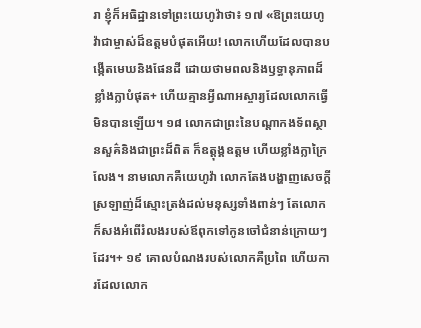រា ខ្ញុំក៏អធិដ្ឋានទៅព្រះយេហូវ៉ាថា៖ ១៧ «ឱព្រះយេហូវ៉ាជាម្ចាស់ដ៏ឧត្ដមបំផុតអើយ! លោកហើយដែលបានបង្កើតមេឃនិងផែនដី ដោយថាមពលនិងឫទ្ធានុភាពដ៏ខ្លាំងក្លាបំផុត+ ហើយគ្មានអ្វីណាអស្ចារ្យដែលលោកធ្វើមិនបានឡើយ។ ១៨ លោកជាព្រះនៃបណ្ដាកងទ័ពស្ថានសួគ៌និងជាព្រះដ៏ពិត ក៏ឧត្តុង្គឧត្ដម ហើយខ្លាំងក្លាក្រៃលែង។ នាមលោកគឺយេហូវ៉ា លោកតែងបង្ហាញសេចក្ដីស្រឡាញ់ដ៏ស្មោះត្រង់ដល់មនុស្សទាំងពាន់ៗ តែលោកក៏សងអំពើរំលងរបស់ឪពុកទៅកូនចៅជំនាន់ក្រោយៗដែរ។+ ១៩ គោលបំណងរបស់លោកគឺប្រពៃ ហើយការដែលលោក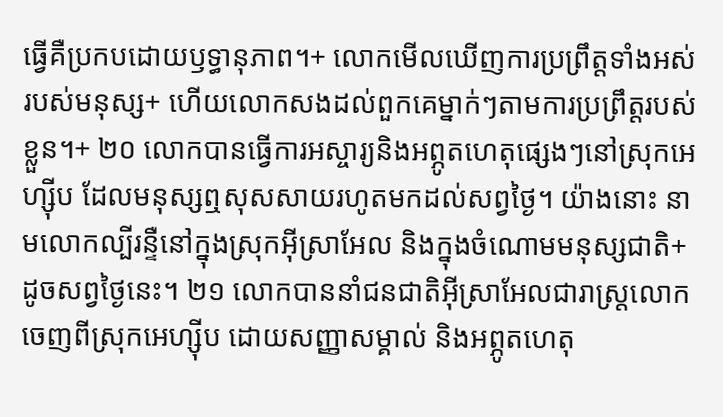ធ្វើគឺប្រកបដោយឫទ្ធានុភាព។+ លោកមើលឃើញការប្រព្រឹត្តទាំងអស់របស់មនុស្ស+ ហើយលោកសងដល់ពួកគេម្នាក់ៗតាមការប្រព្រឹត្តរបស់ខ្លួន។+ ២០ លោកបានធ្វើការអស្ចារ្យនិងអព្ភូតហេតុផ្សេងៗនៅស្រុកអេហ្ស៊ីប ដែលមនុស្សឮសុសសាយរហូតមកដល់សព្វថ្ងៃ។ យ៉ាងនោះ នាមលោកល្បីរន្ទឺនៅក្នុងស្រុកអ៊ីស្រាអែល និងក្នុងចំណោមមនុស្សជាតិ+ ដូចសព្វថ្ងៃនេះ។ ២១ លោកបាននាំជនជាតិអ៊ីស្រាអែលជារាស្ត្រលោកចេញពីស្រុកអេហ្ស៊ីប ដោយសញ្ញាសម្គាល់ និងអព្ភូតហេតុ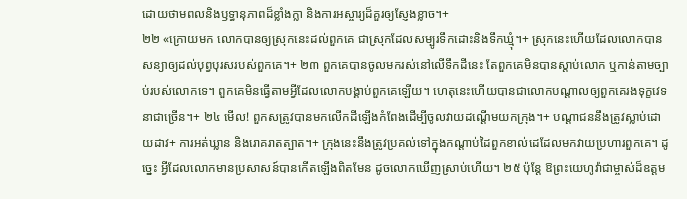ដោយថាមពលនិងឫទ្ធានុភាពដ៏ខ្លាំងក្លា និងការអស្ចារ្យដ៏គួរឲ្យស្ញែងខ្លាច។+
២២ «ក្រោយមក លោកបានឲ្យស្រុកនេះដល់ពួកគេ ជាស្រុកដែលសម្បូរទឹកដោះនិងទឹកឃ្មុំ។+ ស្រុកនេះហើយដែលលោកបានសន្យាឲ្យដល់បុព្វបុរសរបស់ពួកគេ។+ ២៣ ពួកគេបានចូលមករស់នៅលើទឹកដីនេះ តែពួកគេមិនបានស្ដាប់លោក ឬកាន់តាមច្បាប់របស់លោកទេ។ ពួកគេមិនធ្វើតាមអ្វីដែលលោកបង្គាប់ពួកគេឡើយ។ ហេតុនេះហើយបានជាលោកបណ្ដាលឲ្យពួកគេរងទុក្ខវេទនាជាច្រើន។+ ២៤ មើល! ពួកសត្រូវបានមកលើកដីឡើងកំពែងដើម្បីចូលវាយដណ្ដើមយកក្រុង។+ បណ្ដាជននឹងត្រូវស្លាប់ដោយដាវ+ ការអត់ឃ្លាន និងរោគរាតត្បាត។+ ក្រុងនេះនឹងត្រូវប្រគល់ទៅក្នុងកណ្ដាប់ដៃពួកខាល់ដេដែលមកវាយប្រហារពួកគេ។ ដូច្នេះ អ្វីដែលលោកមានប្រសាសន៍បានកើតឡើងពិតមែន ដូចលោកឃើញស្រាប់ហើយ។ ២៥ ប៉ុន្តែ ឱព្រះយេហូវ៉ាជាម្ចាស់ដ៏ឧត្ដម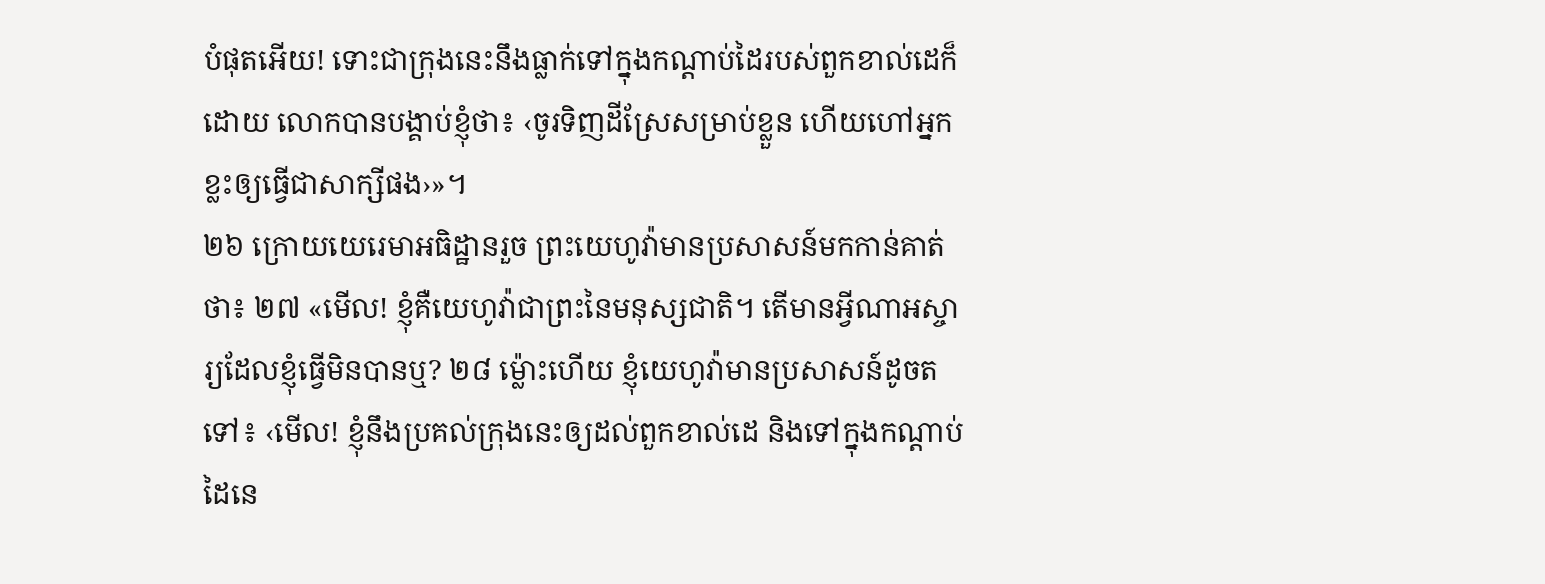បំផុតអើយ! ទោះជាក្រុងនេះនឹងធ្លាក់ទៅក្នុងកណ្ដាប់ដៃរបស់ពួកខាល់ដេក៏ដោយ លោកបានបង្គាប់ខ្ញុំថា៖ ‹ចូរទិញដីស្រែសម្រាប់ខ្លួន ហើយហៅអ្នកខ្លះឲ្យធ្វើជាសាក្សីផង›»។
២៦ ក្រោយយេរេមាអធិដ្ឋានរួច ព្រះយេហូវ៉ាមានប្រសាសន៍មកកាន់គាត់ថា៖ ២៧ «មើល! ខ្ញុំគឺយេហូវ៉ាជាព្រះនៃមនុស្សជាតិ។ តើមានអ្វីណាអស្ចារ្យដែលខ្ញុំធ្វើមិនបានឬ? ២៨ ម្ល៉ោះហើយ ខ្ញុំយេហូវ៉ាមានប្រសាសន៍ដូចតទៅ៖ ‹មើល! ខ្ញុំនឹងប្រគល់ក្រុងនេះឲ្យដល់ពួកខាល់ដេ និងទៅក្នុងកណ្ដាប់ដៃនេ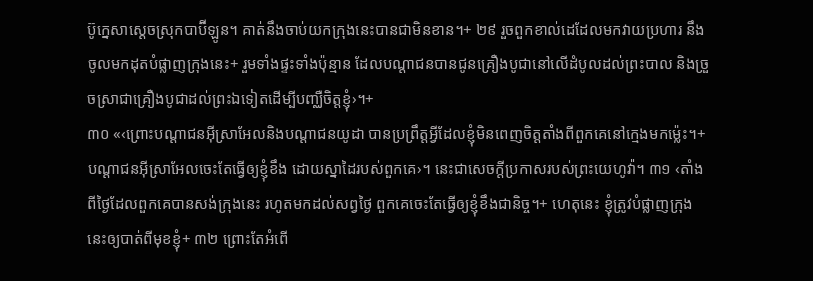ប៊ូក្នេសាស្ដេចស្រុកបាប៊ីឡូន។ គាត់នឹងចាប់យកក្រុងនេះបានជាមិនខាន។+ ២៩ រួចពួកខាល់ដេដែលមកវាយប្រហារ នឹងចូលមកដុតបំផ្លាញក្រុងនេះ+ រួមទាំងផ្ទះទាំងប៉ុន្មាន ដែលបណ្ដាជនបានជូនគ្រឿងបូជានៅលើដំបូលដល់ព្រះបាល និងច្រួចស្រាជាគ្រឿងបូជាដល់ព្រះឯទៀតដើម្បីបញ្ឈឺចិត្តខ្ញុំ›។+
៣០ «‹ព្រោះបណ្ដាជនអ៊ីស្រាអែលនិងបណ្ដាជនយូដា បានប្រព្រឹត្តអ្វីដែលខ្ញុំមិនពេញចិត្តតាំងពីពួកគេនៅក្មេងមកម្ល៉េះ។+ បណ្ដាជនអ៊ីស្រាអែលចេះតែធ្វើឲ្យខ្ញុំខឹង ដោយស្នាដៃរបស់ពួកគេ›។ នេះជាសេចក្ដីប្រកាសរបស់ព្រះយេហូវ៉ា។ ៣១ ‹តាំងពីថ្ងៃដែលពួកគេបានសង់ក្រុងនេះ រហូតមកដល់សព្វថ្ងៃ ពួកគេចេះតែធ្វើឲ្យខ្ញុំខឹងជានិច្ច។+ ហេតុនេះ ខ្ញុំត្រូវបំផ្លាញក្រុងនេះឲ្យបាត់ពីមុខខ្ញុំ+ ៣២ ព្រោះតែអំពើ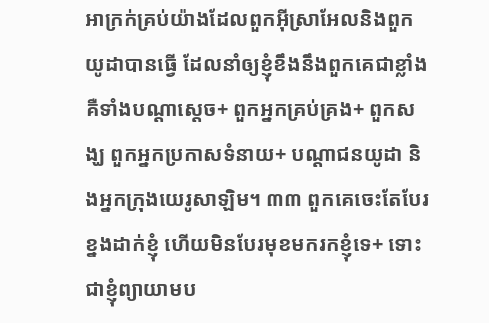អាក្រក់គ្រប់យ៉ាងដែលពួកអ៊ីស្រាអែលនិងពួកយូដាបានធ្វើ ដែលនាំឲ្យខ្ញុំខឹងនឹងពួកគេជាខ្លាំង គឺទាំងបណ្ដាស្ដេច+ ពួកអ្នកគ្រប់គ្រង+ ពួកសង្ឃ ពួកអ្នកប្រកាសទំនាយ+ បណ្ដាជនយូដា និងអ្នកក្រុងយេរូសាឡិម។ ៣៣ ពួកគេចេះតែបែរខ្នងដាក់ខ្ញុំ ហើយមិនបែរមុខមករកខ្ញុំទេ+ ទោះជាខ្ញុំព្យាយាមប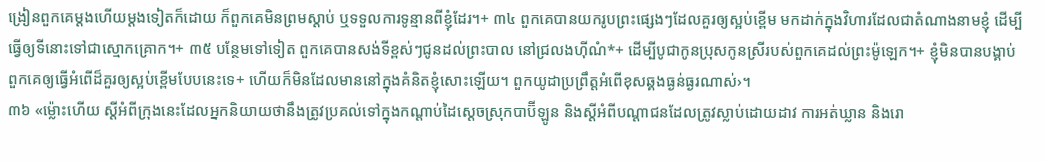ង្រៀនពួកគេម្ដងហើយម្ដងទៀតក៏ដោយ ក៏ពួកគេមិនព្រមស្ដាប់ ឬទទួលការទូន្មានពីខ្ញុំដែរ។+ ៣៤ ពួកគេបានយករូបព្រះផ្សេងៗដែលគួរឲ្យស្អប់ខ្ពើម មកដាក់ក្នុងវិហារដែលជាតំណាងនាមខ្ញុំ ដើម្បីធ្វើឲ្យទីនោះទៅជាស្មោកគ្រោក។+ ៣៥ បន្ថែមទៅទៀត ពួកគេបានសង់ទីខ្ពស់ៗជូនដល់ព្រះបាល នៅជ្រលងហ៊ីណំ*+ ដើម្បីបូជាកូនប្រុសកូនស្រីរបស់ពួកគេដល់ព្រះម៉ូឡេក។+ ខ្ញុំមិនបានបង្គាប់ពួកគេឲ្យធ្វើអំពើដ៏គួរឲ្យស្អប់ខ្ពើមបែបនេះទេ+ ហើយក៏មិនដែលមាននៅក្នុងគំនិតខ្ញុំសោះឡើយ។ ពួកយូដាប្រព្រឹត្តអំពើខុសឆ្គងធ្ងន់ធ្ងរណាស់›។
៣៦ «ម្ល៉ោះហើយ ស្ដីអំពីក្រុងនេះដែលអ្នកនិយាយថានឹងត្រូវប្រគល់ទៅក្នុងកណ្ដាប់ដៃស្ដេចស្រុកបាប៊ីឡូន និងស្ដីអំពីបណ្ដាជនដែលត្រូវស្លាប់ដោយដាវ ការអត់ឃ្លាន និងរោ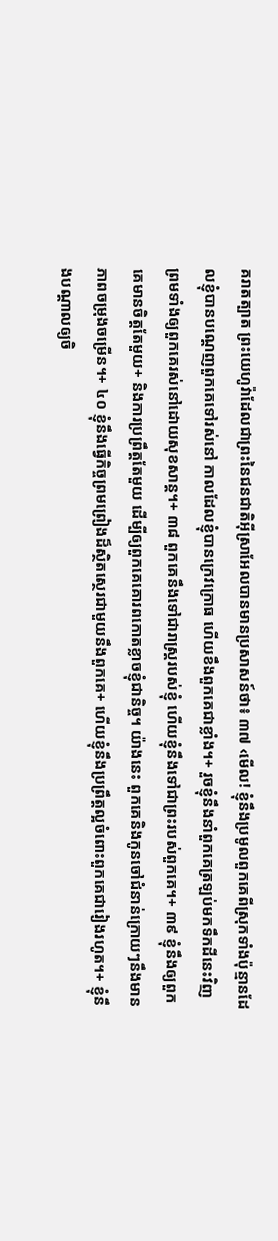គរាតត្បាត ព្រះយេហូវ៉ាដែលជាព្រះនៃជនជាតិអ៊ីស្រាអែលបានមានប្រសាសន៍ថា៖ ៣៧ ‹មើល! ខ្ញុំនឹងប្រមូលពួកគេពីស្រុកទាំងប៉ុន្មានដែលខ្ញុំបានបណ្ដេញពួកគេទៅរស់នៅ កាលដែលខ្ញុំបានក្រេវក្រោធ ហើយខឹងពួកគេជាខ្លាំង។+ រួចខ្ញុំនឹងនាំពួកគេត្រឡប់មកទឹកដីនេះវិញ ព្រមទាំងឲ្យពួកគេរស់នៅដោយសុខសាន្ត។+ ៣៨ ពួកគេនឹងទៅជារាស្ត្ររបស់ខ្ញុំ ហើយខ្ញុំនឹងទៅជាព្រះរបស់ពួកគេ។+ ៣៩ ខ្ញុំនឹងឲ្យពួកគេមានចិត្តតែមួយ+ និងការប្រព្រឹត្តតែមួយ ដើម្បីឲ្យពួកគេគោរពកោតខ្លាចខ្ញុំជានិច្ច។ យ៉ាងនេះ ពួកគេនិងកូនចៅជំនាន់ក្រោយៗនឹងមានភាពចម្រុងចម្រើន។+ ៤០ ខ្ញុំនឹងធ្វើកិច្ចព្រមព្រៀងដ៏ស្ថិតស្ថេរជាមួយនឹងពួកគេ+ ហើយខ្ញុំនឹងប្រព្រឹត្តល្អចំពោះពួកគេជារៀងរហូត។+ ខ្ញុំនឹងបណ្ដាលឲ្យចិ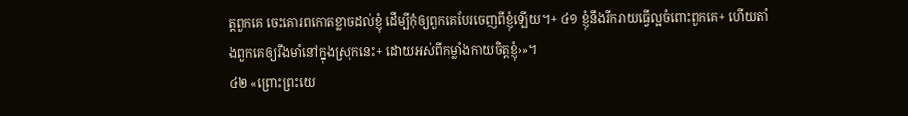ត្តពួកគេ ចេះគោរពកោតខ្លាចដល់ខ្ញុំ ដើម្បីកុំឲ្យពួកគេបែរចេញពីខ្ញុំឡើយ។+ ៤១ ខ្ញុំនឹងរីករាយធ្វើល្អចំពោះពួកគេ+ ហើយតាំងពួកគេឲ្យរឹងមាំនៅក្នុងស្រុកនេះ+ ដោយអស់ពីកម្លាំងកាយចិត្តខ្ញុំ›»។
៤២ «ព្រោះព្រះយេ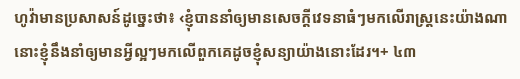ហូវ៉ាមានប្រសាសន៍ដូច្នេះថា៖ ‹ខ្ញុំបាននាំឲ្យមានសេចក្ដីវេទនាធំៗមកលើរាស្ត្រនេះយ៉ាងណា នោះខ្ញុំនឹងនាំឲ្យមានអ្វីល្អៗមកលើពួកគេដូចខ្ញុំសន្យាយ៉ាងនោះដែរ។+ ៤៣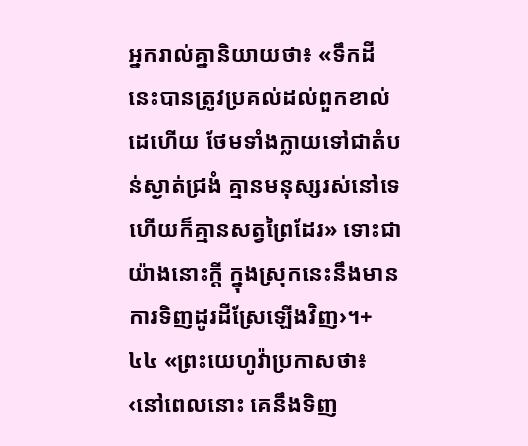អ្នករាល់គ្នានិយាយថា៖ «ទឹកដីនេះបានត្រូវប្រគល់ដល់ពួកខាល់ដេហើយ ថែមទាំងក្លាយទៅជាតំបន់ស្ងាត់ជ្រងំ គ្មានមនុស្សរស់នៅទេ ហើយក៏គ្មានសត្វព្រៃដែរ» ទោះជាយ៉ាងនោះក្ដី ក្នុងស្រុកនេះនឹងមានការទិញដូរដីស្រែឡើងវិញ›។+
៤៤ «ព្រះយេហូវ៉ាប្រកាសថា៖ ‹នៅពេលនោះ គេនឹងទិញ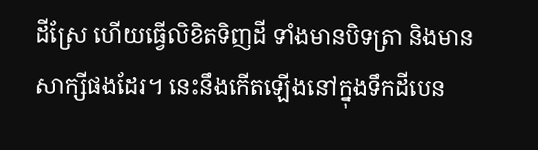ដីស្រែ ហើយធ្វើលិខិតទិញដី ទាំងមានបិទត្រា និងមានសាក្សីផងដែរ។ នេះនឹងកើតឡើងនៅក្នុងទឹកដីបេន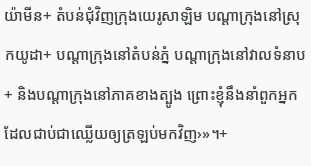យ៉ាមីន+ តំបន់ជុំវិញក្រុងយេរូសាឡិម បណ្ដាក្រុងនៅស្រុកយូដា+ បណ្ដាក្រុងនៅតំបន់ភ្នំ បណ្ដាក្រុងនៅវាលទំនាប+ និងបណ្ដាក្រុងនៅភាគខាងត្បូង ព្រោះខ្ញុំនឹងនាំពួកអ្នកដែលជាប់ជាឈ្លើយឲ្យត្រឡប់មកវិញ›»។+